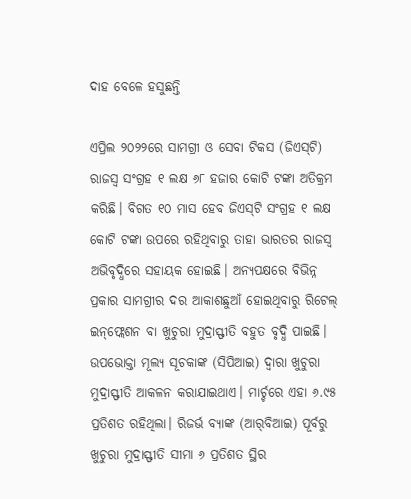ଦାହ ବେଳେ ହସୁଛନ୍ତି

ଏପ୍ରିଲ ୨୦୨୨ରେ ସାମଗ୍ରୀ ଓ ସେବା ଟିକସ (ଜିଏସ୍‌ଟି) ରାଜସ୍ବ ସଂଗ୍ରହ ୧ ଲକ୍ଷ ୬୮ ହଜାର କୋଟି ଟଙ୍କା ଅତିକ୍ରମ କରିଛି। ବିଗତ ୧୦ ମାସ ହେବ ଜିଏସ୍‌ଟି ସଂଗ୍ରହ ୧ ଲକ୍ଷ କୋଟି ଟଙ୍କା ଉପରେ ରହିଥିବାରୁ ତାହା ଭାରତର ରାଜସ୍ବ ଅଭିବୃଦ୍ଧିରେ ସହାୟକ ହୋଇଛି। ଅନ୍ୟପକ୍ଷରେ ବିଭିନ୍ନ ପ୍ରକାର ସାମଗ୍ରୀର ଦର ଆକାଶଛୁଆଁ ହୋଇଥିବାରୁ ରିଟେଲ୍‌ ଇନ୍‌ଫ୍ଲେଶନ ବା ଖୁଚୁରା ମୁଦ୍ରାସ୍ଫୀତି ବହୁତ ବୃଦ୍ଧି ପାଇଛି। ଉପଭୋକ୍ତା ମୂଲ୍ୟ ସୂଚକାଙ୍କ (ସିପିଆଇ) ଦ୍ୱାରା ଖୁଚୁରା ମୁଦ୍ରାସ୍ଫୀତି ଆକଳନ କରାଯାଇଥାଏ। ମାର୍ଚ୍ଚରେ ଏହା ୬.୯୫ ପ୍ରତିଶତ ରହିଥିଲା। ରିଜର୍ଭ ବ୍ୟାଙ୍କ (ଆର୍‌ବିଆଇ) ପୂର୍ବରୁ ଖୁଚୁରା ମୁଦ୍ରାସ୍ଫୀତି ସୀମା ୬ ପ୍ରତିଶତ ସ୍ଥିର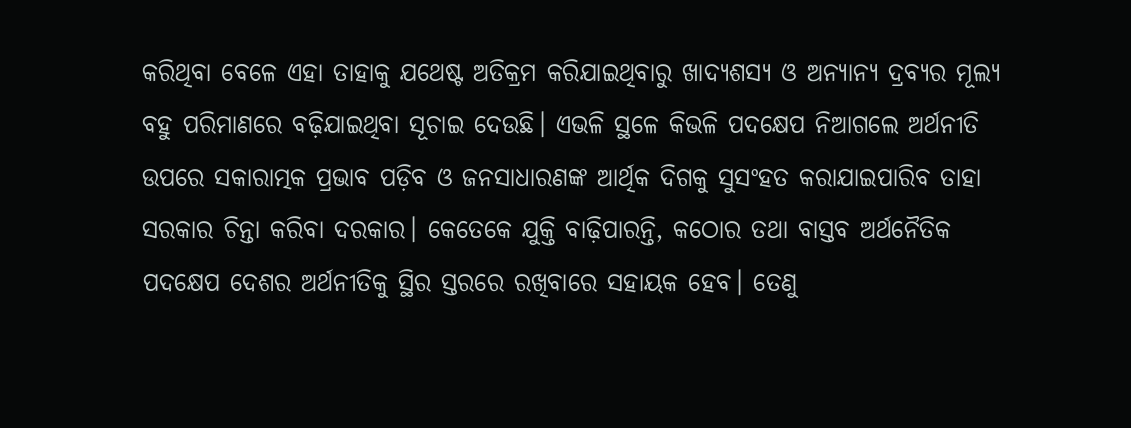କରିଥିବା ବେଳେ ଏହା ତାହାକୁ ଯଥେଷ୍ଟ ଅତିକ୍ରମ କରିଯାଇଥିବାରୁ ଖାଦ୍ୟଶସ୍ୟ ଓ ଅନ୍ୟାନ୍ୟ ଦ୍ରବ୍ୟର ମୂଲ୍ୟ ବହୁ ପରିମାଣରେ ବଢ଼ିଯାଇଥିବା ସୂଚାଇ ଦେଉଛି। ଏଭଳି ସ୍ଥଳେ କିଭଳି ପଦକ୍ଷେପ ନିଆଗଲେ ଅର୍ଥନୀତି ଉପରେ ସକାରାତ୍ମକ ପ୍ରଭାବ ପଡ଼ିବ ଓ ଜନସାଧାରଣଙ୍କ ଆର୍ଥିକ ଦିଗକୁ ସୁସଂହତ କରାଯାଇପାରିବ ତାହା ସରକାର ଚିନ୍ତା କରିବା ଦରକାର। କେତେକେ ଯୁକ୍ତି ବାଢ଼ିପାରନ୍ତି, କଠୋର ତଥା ବାସ୍ତବ ଅର୍ଥନୈତିକ ପଦକ୍ଷେପ ଦେଶର ଅର୍ଥନୀତିକୁ ସ୍ଥିର ସ୍ତରରେ ରଖିବାରେ ସହାୟକ ହେବ। ତେଣୁ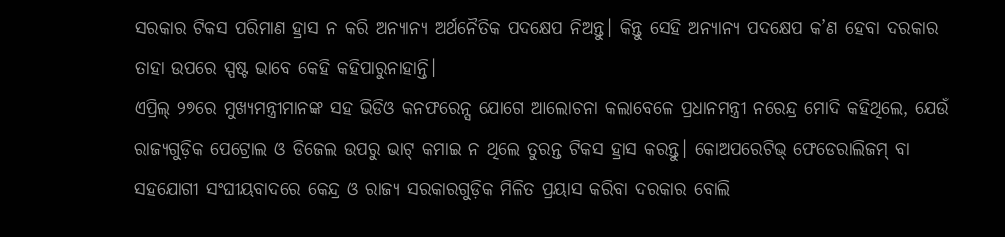ସରକାର ଟିକସ ପରିମାଣ ହ୍ରାସ ନ କରି ଅନ୍ୟାନ୍ୟ ଅର୍ଥନୈତିକ ପଦକ୍ଷେପ ନିଅନ୍ତୁ। କିନ୍ତୁ ସେହି ଅନ୍ୟାନ୍ୟ ପଦକ୍ଷେପ କ’ଣ ହେବା ଦରକାର ତାହା ଉପରେ ସ୍ପଷ୍ଟ ଭାବେ କେହି କହିପାରୁନାହାନ୍ତି।
ଏପ୍ରିଲ୍‌ ୨୭ରେ ମୁଖ୍ୟମନ୍ତ୍ରୀମାନଙ୍କ ସହ ଭିଡିଓ କନଫରେନ୍ସ ଯୋଗେ ଆଲୋଚନା କଲାବେଳେ ପ୍ରଧାନମନ୍ତ୍ରୀ ନରେନ୍ଦ୍ର ମୋଦି କହିଥିଲେ, ଯେଉଁ ରାଜ୍ୟଗୁଡ଼ିକ ପେଟ୍ରୋଲ ଓ ଡିଜେଲ ଉପରୁ ଭାଟ୍‌ କମାଇ ନ ଥିଲେ ତୁରନ୍ତ ଟିକସ ହ୍ରାସ କରନ୍ତୁ। କୋଅପରେଟିଭ୍‌ ଫେଡେରାଲିଜମ୍‌ ବା ସହଯୋଗୀ ସଂଘୀୟବାଦରେ କେନ୍ଦ୍ର ଓ ରାଜ୍ୟ ସରକାରଗୁଡ଼ିକ ମିଳିତ ପ୍ରୟାସ କରିବା ଦରକାର ବୋଲି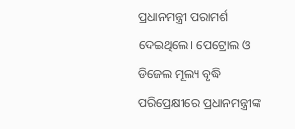ପ୍ରଧାନମନ୍ତ୍ରୀ ପରାମର୍ଶ ଦେଇଥିଲେ। ପେଟ୍ରୋଲ ଓ ଡିଜେଲ ମୂଲ୍ୟ ବୃଦ୍ଧି ପରିପ୍ରେକ୍ଷୀରେ ପ୍ରଧାନମନ୍ତ୍ରୀଙ୍କ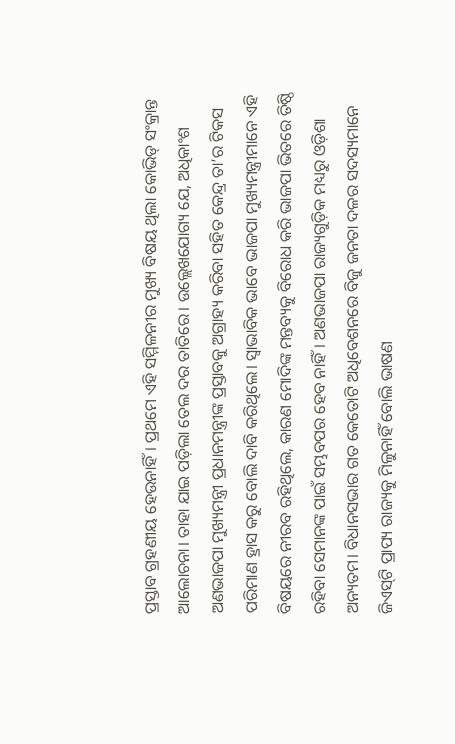ପ୍ରସ୍ତାବ ଗ୍ରହଣୀୟ ହେଉନାହିଁ। ପ୍ରଥମେ ଏହି ସମ୍ମିଳନୀର ମୁଖ୍ୟ ବିଷୟ ଥିଲା କୋଭିଡ୍‌ ସଂକ୍ରାନ୍ତ ଆଲୋଚନା। ତାହା ଯାଇ ପଡ଼ିଲା ତେଲ ଦର ତାତିରେ। ଉଲ୍ଲେଖଯୋଗ୍ୟ ଯେ, ଅଧିକାଂଶ ଅଣଭାଜପା ମୁଖ୍ୟମନ୍ତ୍ରୀ ପ୍ରଧାନମନ୍ତ୍ରୀଙ୍କ ପ୍ରସ୍ତାବକୁ ଅଗ୍ରାହ୍ୟ କରିବା ସହିତ କେନ୍ଦ୍ର ତା’ର ଟିକସ ପରିମାଣ ହ୍ରାସ କରୁ ବୋଲି ଦାବି କରିଥିଲେ। ସ୍ବାଭାବିକ ଭାବେ ଭାଜପା ମୁଖ୍ୟମନ୍ତ୍ରୀମାନେ ଏହି ବିଷୟରେ ନୀରବ ରହିଥିଲେ, କାରଣ ମୋଦିଙ୍କ ମନ୍ତବ୍ୟକୁ ବିରୋଧ କରି ଭାଜପା ଭିତରେ ତିଷ୍ଠି ରହିବା ସେମାନଙ୍କ ପାଇଁ ସମ୍ଭବପର ହେବ ନାହିଁ। ଅଣଭାଜପା ରାଜ୍ୟଗୁଡ଼ିକ ମଧ୍ୟରୁ ଓଡ଼ିଶା ଅନ୍ୟତମ। ବିଧାନସଭାର ଗତ କେତୋଟି ଅଧିବେଶନରେ ବିଜୁ ଜନତା ଦଳର ସଦସ୍ୟମାନେ ଜିଏସ୍‌ଟି ପ୍ରାପ୍ୟ ରାଜ୍ୟକୁ ମିଳୁନାହିଁ ବୋଲି ଭାଷଣ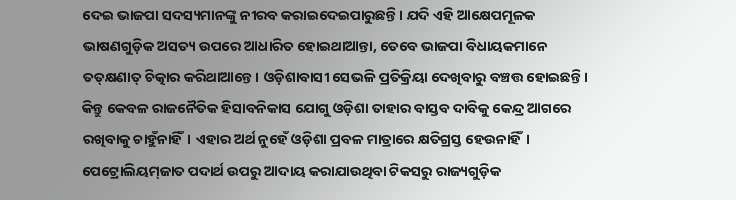ଦେଇ ଭାଜପା ସଦସ୍ୟମାନଙ୍କୁ ନୀରବ କରାଇଦେଇପାରୁଛନ୍ତି। ଯଦି ଏହି ଆକ୍ଷେପମୂଳକ ଭାଷଣଗୁଡ଼ିକ ଅସତ୍ୟ ଉପରେ ଆଧାରିତ ହୋଇଥାଆନ୍ତା, ତେବେ ଭାଜପା ବିଧାୟକମାନେ ତତ୍‌କ୍ଷଣାତ୍‌ ଚିତ୍କାର କରିଥାଆନ୍ତେ। ଓଡ଼ିଶାବାସୀ ସେଭଳି ପ୍ରତିକ୍ରିୟା ଦେଖିବାରୁ ବଞ୍ଚତ୍ତ ହୋଇଛନ୍ତି। କିନ୍ତୁ କେବଳ ରାଜନୈତିକ ହିସାବନିକାସ ଯୋଗୁ ଓଡ଼ିଶା ତାହାର ବାସ୍ତବ ଦାବିକୁ କେନ୍ଦ୍ର ଆଗରେ ରଖିବାକୁ ଚାହୁଁନାହିଁ। ଏହାର ଅର୍ଥ ନୁହେଁ ଓଡ଼ିଶା ପ୍ରବଳ ମାତ୍ରାରେ କ୍ଷତିଗ୍ରସ୍ତ ହେଉନାହିଁ।
ପେଟ୍ରୋଲିୟମ୍‌ଜାତ ପଦାର୍ଥ ଉପରୁ ଆଦାୟ କରାଯାଉଥିବା ଟିକସରୁ ରାଜ୍ୟଗୁଡ଼ିକ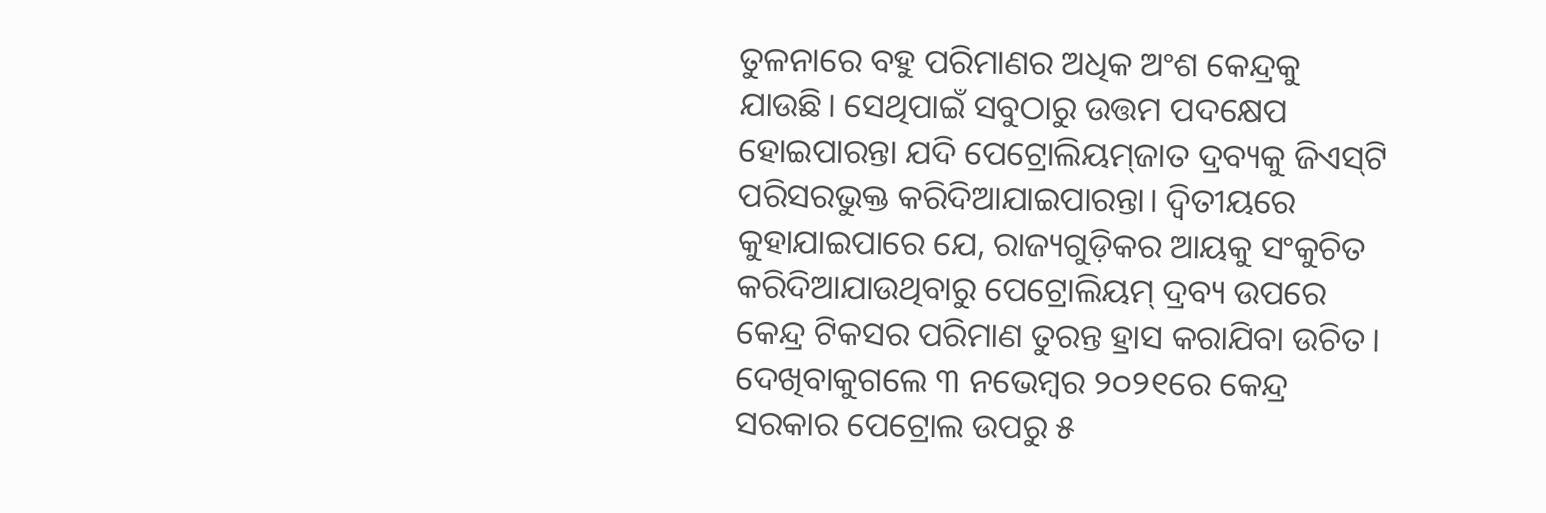ତୁଳନାରେ ବହୁ ପରିମାଣର ଅଧିକ ଅଂଶ କେନ୍ଦ୍ରକୁ ଯାଉଛି। ସେଥିପାଇଁ ସବୁଠାରୁ ଉତ୍ତମ ପଦକ୍ଷେପ ହୋଇପାରନ୍ତା ଯଦି ପେଟ୍ରୋଲିୟମ୍‌ଜାତ ଦ୍ରବ୍ୟକୁ ଜିଏସ୍‌ଟି ପରିସରଭୁକ୍ତ କରିଦିଆଯାଇପାରନ୍ତା। ଦ୍ୱିତୀୟରେ କୁହାଯାଇପାରେ ଯେ, ରାଜ୍ୟଗୁଡ଼ିକର ଆୟକୁ ସଂକୁଚିତ କରିଦିଆଯାଉଥିବାରୁ ପେଟ୍ରୋଲିୟମ୍‌ ଦ୍ରବ୍ୟ ଉପରେ କେନ୍ଦ୍ର ଟିକସର ପରିମାଣ ତୁରନ୍ତ ହ୍ରାସ କରାଯିବା ଉଚିତ। ଦେଖିବାକୁଗଲେ ୩ ନଭେମ୍ବର ୨୦୨୧ରେ କେନ୍ଦ୍ର ସରକାର ପେଟ୍ରୋଲ ଉପରୁ ୫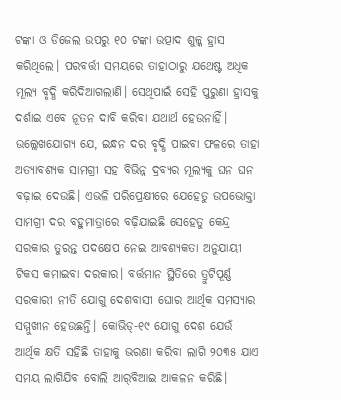ଟଙ୍କା ଓ ଡିଜେଲ ଉପରୁ ୧୦ ଟଙ୍କା ଉତ୍ପାଦ ଶୁଳ୍କ ହ୍ରାସ କରିଥିଲେ। ପରବର୍ତ୍ତୀ ସମୟରେ ତାହାଠାରୁ ଯଥେଷ୍ଟ ଅଧିକ ମୂଲ୍ୟ ବୃଦ୍ଧି କରିଦିଆଗଲାଣି। ସେଥିପାଇଁ ସେହି ପୁରୁଣା ହ୍ରାସକୁ ଦର୍ଶାଇ ଏବେ ନୂତନ ଦାବି କରିବା ଯଥାର୍ଥ ହେଉନାହିଁ। ଉଲ୍ଲେଖଯୋଗ୍ୟ ଯେ, ଇନ୍ଧନ ଦର ବୃଦ୍ଧି ପାଇବା ଫଳରେ ତାହା ଅତ୍ୟାବଶ୍ୟକ ସାମଗ୍ରୀ ସହ ବିଭିନ୍ନ ଦ୍ରବ୍ୟର ମୂଲ୍ୟକୁ ଘନ ଘନ ବଢ଼ାଇ ଦେଉଛି। ଏଭଳି ପରିପ୍ରେକ୍ଷୀରେ ଯେହେତୁ ଉପଭୋକ୍ତା ସାମଗ୍ରୀ ଦର ବହୁମାତ୍ରାରେ ବଢ଼ିଯାଇଛି ସେହେତୁ କେନ୍ଦ୍ର ସରକାର ତୁରନ୍ତ ପଦକ୍ଷେପ ନେଇ ଆବଶ୍ୟକତା ଅନୁଯାୟୀ ଟିକସ କମାଇବା ଦରକାର। ବର୍ତ୍ତମାନ ସ୍ଥିତିରେ ତ୍ରୁଟିପୂର୍ଣ୍ଣ ସରକାରୀ ନୀତି ଯୋଗୁ ଦେଶବାସୀ ଘୋର ଆର୍ଥିକ ସମସ୍ୟାର ସମ୍ମୁଖୀନ ହେଉଛନ୍ତି। କୋଭିଡ୍‌-୧୯ ଯୋଗୁ ଦେଶ ଯେଉଁ ଆର୍ଥିକ କ୍ଷତି ସହିଛି ତାହାକୁ ଭରଣା କରିବା ଲାଗି ୨୦୩୫ ଯାଏ ସମୟ ଲାଗିଯିବ ବୋଲି ଆର୍‌ବିଆଇ ଆକଳନ କରିଛି।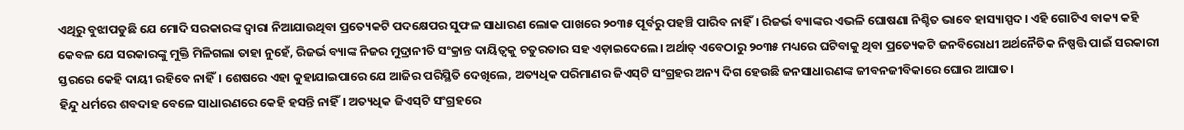ଏଥିରୁ ବୁଝାପଡୁଛି ଯେ ମୋଦି ସରକାରଙ୍କ ଦ୍ୱାରା ନିଆଯାଉଥିବା ପ୍ରତ୍ୟେକଟି ପଦକ୍ଷେପର ସୁଫଳ ସାଧାରଣ ଲୋକ ପାଖରେ ୨୦୩୫ ପୂର୍ବରୁ ପହଞ୍ଚି ପାରିବ ନାହିଁ। ରିଜର୍ଭ ବ୍ୟାଙ୍କର ଏଭଳି ଘୋଷଣା ନିଶ୍ଚିତ ଭାବେ ହାସ୍ୟାସ୍ପଦ। ଏହି ଗୋଟିଏ ବାକ୍ୟ କହି କେବଳ ଯେ ସରକାରଙ୍କୁ ମୁକ୍ତି ମିଳିଗଲା ତାହା ନୁହେଁ, ରିଜର୍ଭ ବ୍ୟାଙ୍କ ନିଜର ମୁଦ୍ରାନୀତି ସଂକ୍ରାନ୍ତ ଦାୟିତ୍ୱକୁ ଚତୁରତାର ସହ ଏଡ଼ାଇଦେଲେ। ଅର୍ଥାତ୍‌ ଏବେଠାରୁ ୨୦୩୫ ମଧ୍ୟରେ ଘଟିବାକୁ ଥିବା ପ୍ରତ୍ୟେକଟି ଜନବିରୋଧୀ ଅର୍ଥନୈତିକ ନିଷ୍ପତ୍ତି ପାଇଁ ସରକାରୀ ସ୍ତରରେ କେହି ଦାୟୀ ରହିବେ ନାହିଁ। ଶେଷରେ ଏହା କୁହାଯାଇପାରେ ଯେ ଆଜିର ପରିସ୍ଥିତି ଦେଖିଲେ, ଅତ୍ୟଧିକ ପରିମାଣର ଜିଏସ୍‌ଟି ସଂଗ୍ରହର ଅନ୍ୟ ଦିଗ ହେଉଛି ଜନସାଧାରଣଙ୍କ ଜୀବନଜୀବିକାରେ ଘୋର ଆଘାତ।
ହିନ୍ଦୁ ଧର୍ମରେ ଶବଦାହ ବେଳେ ସାଧାରଣରେ କେହି ହସନ୍ତି ନାହିଁ। ଅତ୍ୟଧିକ ଜିଏସ୍‌ଟି ସଂଗ୍ରହରେ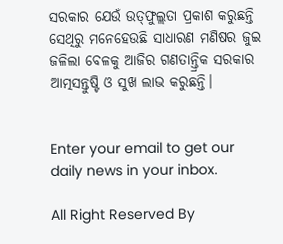ସରକାର ଯେଉଁ ଉତ୍‌ଫୁଲ୍ଲତା ପ୍ରକାଶ କରୁଛନ୍ତି ସେଥିରୁ ମନେହେଉଛି ସାଧାରଣ ମଣିଷର ଜୁଇ ଜଳିଲା ବେଳକୁ ଆଜିର ଗଣତାନ୍ତ୍ରିକ ସରକାର ଆତ୍ମସନ୍ତୁଷ୍ଟି ଓ ସୁଖ ଲାଭ କରୁଛନ୍ତି।


Enter your email to get our daily news in your inbox.

All Right Reserved By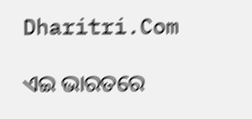Dharitri.Com

ଏଇ ଭାରତରେ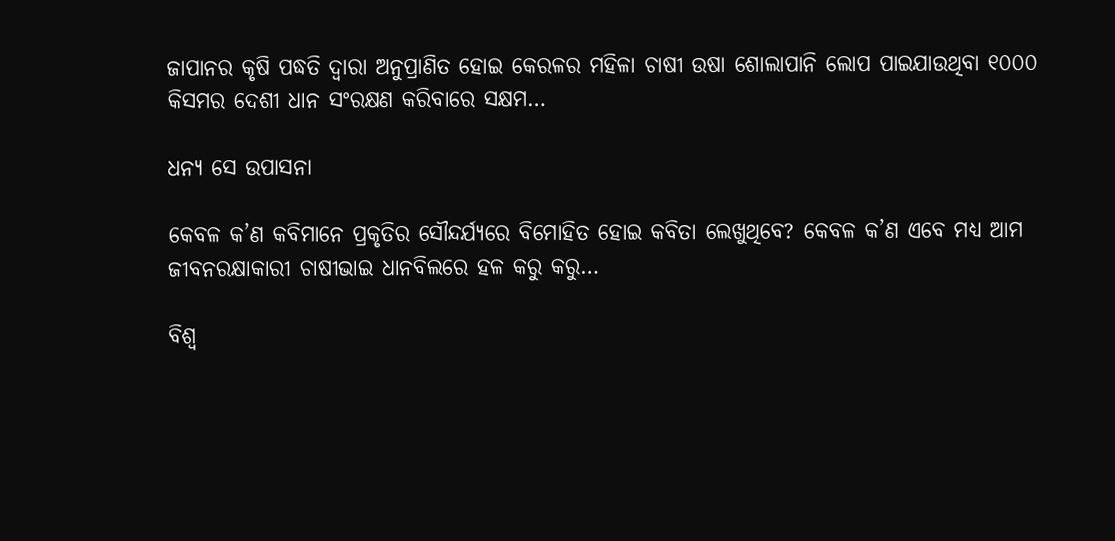ଜାପାନର କୃଷି ପଦ୍ଧତି ଦ୍ୱାରା ଅନୁପ୍ରାଣିତ ହୋଇ କେରଳର ମହିଳା ଚାଷୀ ଉଷା ଶୋଲାପାନି ଲୋପ ପାଇଯାଉଥିବା ୧୦୦୦ କିସମର ଦେଶୀ ଧାନ ସଂରକ୍ଷଣ କରିବାରେ ସକ୍ଷମ…

ଧନ୍ୟ ସେ ଉପାସନା

କେବଳ କ’ଣ କବିମାନେ ପ୍ରକୃତିର ସୌନ୍ଦର୍ଯ୍ୟରେ ବିମୋହିତ ହୋଇ କବିତା ଲେଖୁଥିବେ? କେବଳ କ’ଣ ଏବେ ମଧ୍ୟ ଆମ ଜୀବନରକ୍ଷାକାରୀ ଚାଷୀଭାଇ ଧାନବିଲରେ ହଳ କରୁ କରୁ…

ବିଶ୍ୱ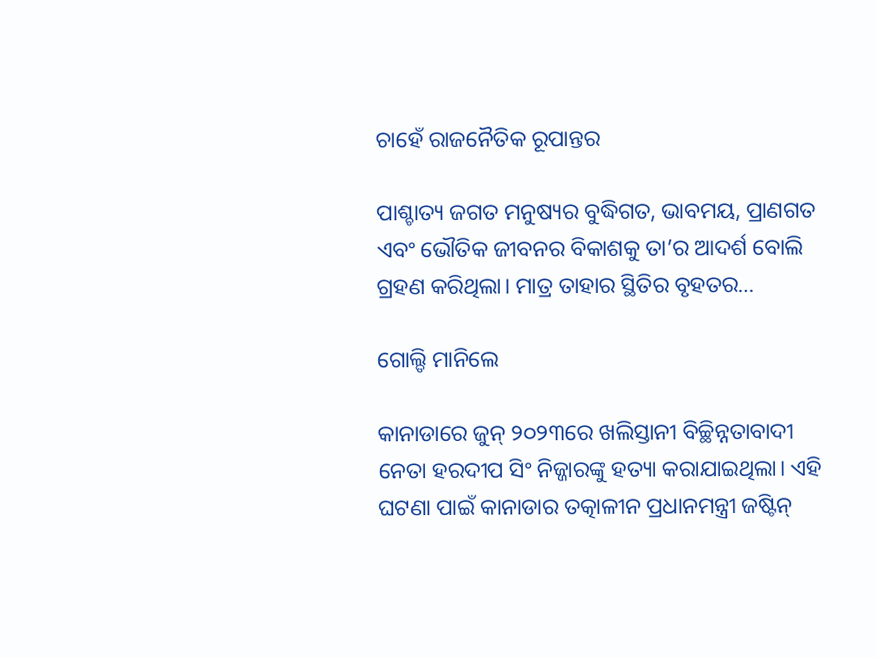ଚାହେଁ ରାଜନୈତିକ ରୂପାନ୍ତର

ପାଶ୍ଚାତ୍ୟ ଜଗତ ମନୁଷ୍ୟର ବୁଦ୍ଧିଗତ, ଭାବମୟ, ପ୍ରାଣଗତ ଏବଂ ଭୌତିକ ଜୀବନର ବିକାଶକୁ ତା’ର ଆଦର୍ଶ ବୋଲି ଗ୍ରହଣ କରିଥିଲା। ମାତ୍ର ତାହାର ସ୍ଥିତିର ବୃହତର…

ଗୋଲ୍ଡି ମାନିଲେ

କାନାଡାରେ ଜୁନ୍‌ ୨୦୨୩ରେ ଖଲିସ୍ତାନୀ ବିଚ୍ଛିନ୍ନତାବାଦୀ ନେତା ହରଦୀପ ସିଂ ନିଜ୍ଜାରଙ୍କୁ ହତ୍ୟା କରାଯାଇଥିଲା। ଏହି ଘଟଣା ପାଇଁ କାନାଡାର ତତ୍କାଳୀନ ପ୍ରଧାନମନ୍ତ୍ରୀ ଜଷ୍ଟିନ୍‌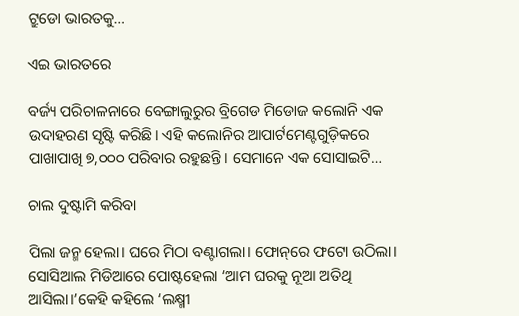ଟ୍ରୁଡୋ ଭାରତକୁ…

ଏଇ ଭାରତରେ

ବର୍ଜ୍ୟ ପରିଚାଳନାରେ ବେଙ୍ଗାଲୁରୁର ବ୍ରିଗେଡ ମିଡୋଜ କଲୋନି ଏକ ଉଦାହରଣ ସୃଷ୍ଟି କରିଛି। ଏହି କଲୋନିର ଆପାର୍ଟମେଣ୍ଟଗୁଡ଼ିକରେ ପାଖାପାଖି ୭,୦୦୦ ପରିବାର ରହୁଛନ୍ତି। ସେମାନେ ଏକ ସୋସାଇଟି…

ଚାଲ ଦୁଷ୍ଟାମି କରିବା

ପିଲା ଜନ୍ମ ହେଲା। ଘରେ ମିଠା ବଣ୍ଟାଗଲା। ଫୋନ୍‌ରେ ଫଟୋ ଉଠିଲା। ସୋସିଆଲ ମିଡିଆରେ ପୋଷ୍ଟହେଲା ‘ଆମ ଘରକୁ ନୂଆ ଅତିଥି ଆସିଲା।’କେହି କହିଲେ ‘ଲକ୍ଷ୍ମୀ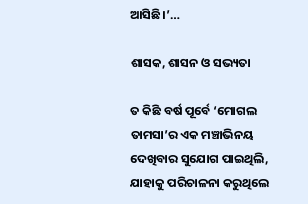ଆସିଛି।’…

ଶାସକ, ଶାସନ ଓ ସଭ୍ୟତା

ତ କିଛି ବର୍ଷ ପୂର୍ବେ ‘ମୋଗଲ ତାମସା’ର ଏକ ମଞ୍ଚାଭିନୟ ଦେଖିବାର ସୁଯୋଗ ପାଇଥିଲି, ଯାହାକୁ ପରିଚାଳନା କରୁଥିଲେ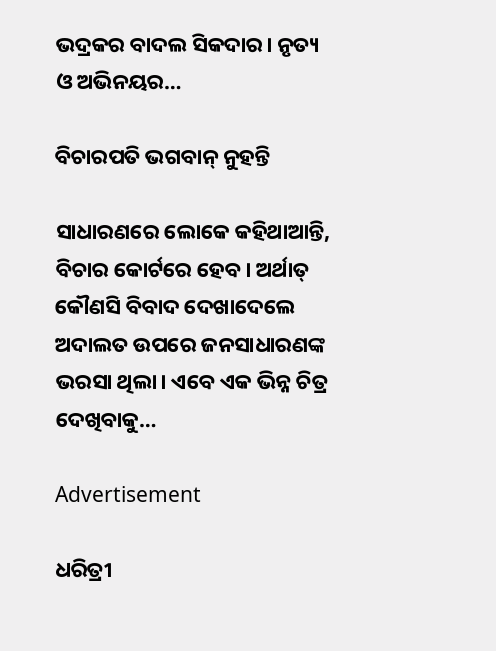ଭଦ୍ରକର ବାଦଲ ସିକଦାର। ନୃତ୍ୟ ଓ ଅଭିନୟର…

ବିଚାରପତି ଭଗବାନ୍‌ ନୁହନ୍ତି

ସାଧାରଣରେ ଲୋକେ କହିଥାଆନ୍ତି, ବିଚାର କୋର୍ଟରେ ହେବ। ଅର୍ଥାତ୍‌ କୌଣସି ବିବାଦ ଦେଖାଦେଲେ ଅଦାଲତ ଉପରେ ଜନସାଧାରଣଙ୍କ ଭରସା ଥିଲା। ଏବେ ଏକ ଭିନ୍ନ ଚିତ୍ର ଦେଖିବାକୁ…

Advertisement

ଧରିତ୍ରୀ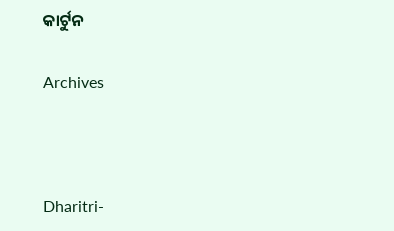କାର୍ଟୁନ

Archives



Dharitri-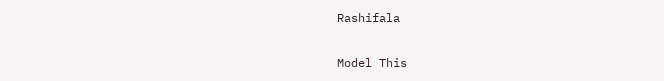Rashifala

Model This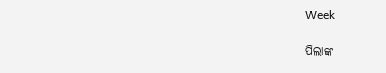Week

ପିଲାଙ୍କ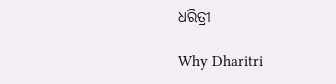ଧରିତ୍ରୀ

Why Dharitri